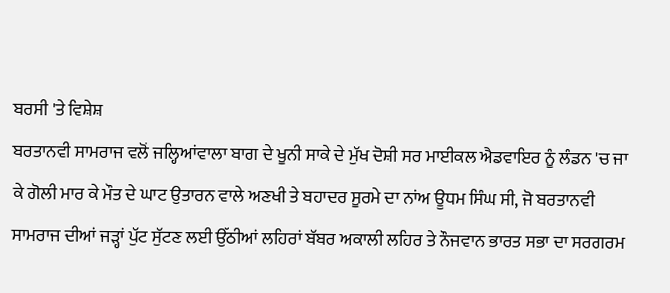ਬਰਸੀ 'ਤੇ ਵਿਸ਼ੇਸ਼
ਬਰਤਾਨਵੀ ਸਾਮਰਾਜ ਵਲੋਂ ਜਲ੍ਹਿਆਂਵਾਲਾ ਬਾਗ ਦੇ ਖੂਨੀ ਸਾਕੇ ਦੇ ਮੁੱਖ ਦੋਸ਼ੀ ਸਰ ਮਾਈਕਲ ਐਡਵਾਇਰ ਨੂੰ ਲੰਡਨ 'ਚ ਜਾ ਕੇ ਗੋਲੀ ਮਾਰ ਕੇ ਮੌਤ ਦੇ ਘਾਟ ਉਤਾਰਨ ਵਾਲੇ ਅਣਖੀ ਤੇ ਬਹਾਦਰ ਸੂਰਮੇ ਦਾ ਨਾਂਅ ਊਧਮ ਸਿੰਘ ਸੀ, ਜੋ ਬਰਤਾਨਵੀ ਸਾਮਰਾਜ ਦੀਆਂ ਜੜ੍ਹਾਂ ਪੁੱਟ ਸੁੱਟਣ ਲਈ ਉੱਠੀਆਂ ਲਹਿਰਾਂ ਬੱਬਰ ਅਕਾਲੀ ਲਹਿਰ ਤੇ ਨੌਜਵਾਨ ਭਾਰਤ ਸਭਾ ਦਾ ਸਰਗਰਮ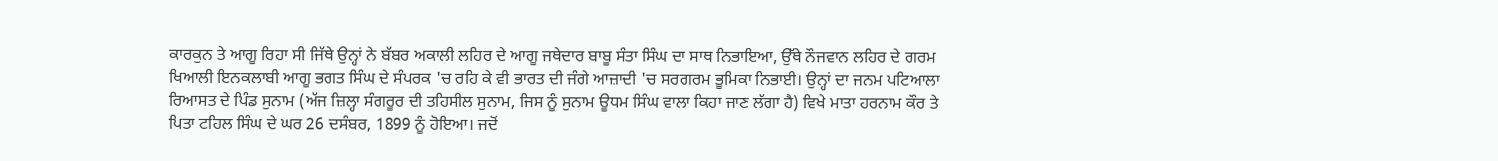ਕਾਰਕੁਨ ਤੇ ਆਗੂ ਰਿਹਾ ਸੀ ਜਿੱਥੇ ਉਨ੍ਹਾਂ ਨੇ ਬੱਬਰ ਅਕਾਲੀ ਲਹਿਰ ਦੇ ਆਗੂ ਜਥੇਦਾਰ ਬਾਬੂ ਸੰਤਾ ਸਿੰਘ ਦਾ ਸਾਥ ਨਿਭਾਇਆ, ਉੱਥੇ ਨੌਜਵਾਨ ਲਹਿਰ ਦੇ ਗਰਮ ਖਿਆਲੀ ਇਨਕਲਾਬੀ ਆਗੂ ਭਗਤ ਸਿੰਘ ਦੇ ਸੰਪਰਕ 'ਚ ਰਹਿ ਕੇ ਵੀ ਭਾਰਤ ਦੀ ਜੰਗੇ ਆਜ਼ਾਦੀ 'ਚ ਸਰਗਰਮ ਭੂਮਿਕਾ ਨਿਭਾਈ। ਉਨ੍ਹਾਂ ਦਾ ਜਨਮ ਪਟਿਆਲਾ ਰਿਆਸਤ ਦੇ ਪਿੰਡ ਸੁਨਾਮ (ਅੱਜ ਜ਼ਿਲ੍ਹਾ ਸੰਗਰੂਰ ਦੀ ਤਹਿਸੀਲ ਸੁਨਾਮ, ਜਿਸ ਨੂੰ ਸੁਨਾਮ ਊਧਮ ਸਿੰਘ ਵਾਲਾ ਕਿਹਾ ਜਾਣ ਲੱਗਾ ਹੈ) ਵਿਖੇ ਮਾਤਾ ਹਰਨਾਮ ਕੌਰ ਤੇ ਪਿਤਾ ਟਹਿਲ ਸਿੰਘ ਦੇ ਘਰ 26 ਦਸੰਬਰ, 1899 ਨੂੰ ਹੋਇਆ। ਜਦੋਂ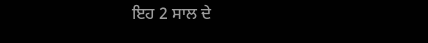ਇਹ 2 ਸਾਲ ਦੇ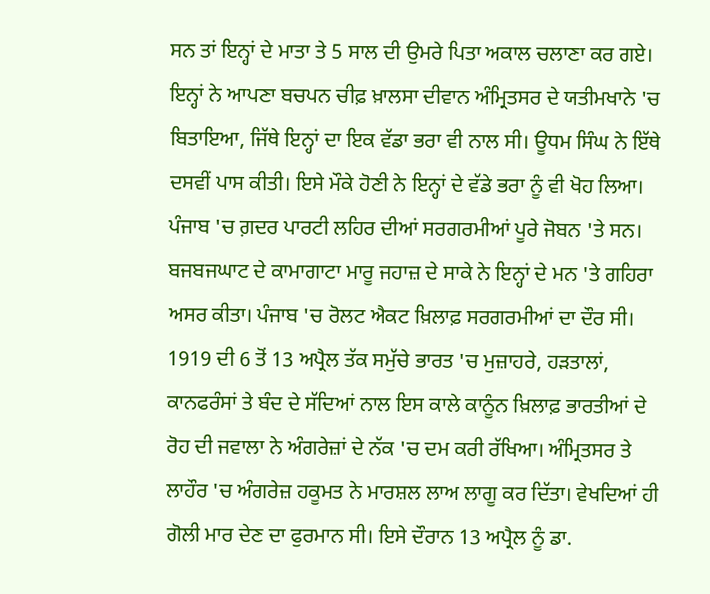ਸਨ ਤਾਂ ਇਨ੍ਹਾਂ ਦੇ ਮਾਤਾ ਤੇ 5 ਸਾਲ ਦੀ ਉਮਰੇ ਪਿਤਾ ਅਕਾਲ ਚਲਾਣਾ ਕਰ ਗਏ। ਇਨ੍ਹਾਂ ਨੇ ਆਪਣਾ ਬਚਪਨ ਚੀਫ਼ ਖ਼ਾਲਸਾ ਦੀਵਾਨ ਅੰਮ੍ਰਿਤਸਰ ਦੇ ਯਤੀਮਖਾਨੇ 'ਚ ਬਿਤਾਇਆ, ਜਿੱਥੇ ਇਨ੍ਹਾਂ ਦਾ ਇਕ ਵੱਡਾ ਭਰਾ ਵੀ ਨਾਲ ਸੀ। ਊਧਮ ਸਿੰਘ ਨੇ ਇੱਥੇ ਦਸਵੀਂ ਪਾਸ ਕੀਤੀ। ਇਸੇ ਮੌਕੇ ਹੋਣੀ ਨੇ ਇਨ੍ਹਾਂ ਦੇ ਵੱਡੇ ਭਰਾ ਨੂੰ ਵੀ ਖੋਹ ਲਿਆ।
ਪੰਜਾਬ 'ਚ ਗ਼ਦਰ ਪਾਰਟੀ ਲਹਿਰ ਦੀਆਂ ਸਰਗਰਮੀਆਂ ਪੂਰੇ ਜੋਬਨ 'ਤੇ ਸਨ। ਬਜਬਜਘਾਟ ਦੇ ਕਾਮਾਗਾਟਾ ਮਾਰੂ ਜਹਾਜ਼ ਦੇ ਸਾਕੇ ਨੇ ਇਨ੍ਹਾਂ ਦੇ ਮਨ 'ਤੇ ਗਹਿਰਾ ਅਸਰ ਕੀਤਾ। ਪੰਜਾਬ 'ਚ ਰੋਲਟ ਐਕਟ ਖ਼ਿਲਾਫ਼ ਸਰਗਰਮੀਆਂ ਦਾ ਦੌਰ ਸੀ। 1919 ਦੀ 6 ਤੋਂ 13 ਅਪ੍ਰੈਲ ਤੱਕ ਸਮੁੱਚੇ ਭਾਰਤ 'ਚ ਮੁਜ਼ਾਹਰੇ, ਹੜਤਾਲਾਂ, ਕਾਨਫਰੰਸਾਂ ਤੇ ਬੰਦ ਦੇ ਸੱਦਿਆਂ ਨਾਲ ਇਸ ਕਾਲੇ ਕਾਨੂੰਨ ਖ਼ਿਲਾਫ਼ ਭਾਰਤੀਆਂ ਦੇ ਰੋਹ ਦੀ ਜਵਾਲਾ ਨੇ ਅੰਗਰੇਜ਼ਾਂ ਦੇ ਨੱਕ 'ਚ ਦਮ ਕਰੀ ਰੱਖਿਆ। ਅੰਮ੍ਰਿਤਸਰ ਤੇ ਲਾਹੌਰ 'ਚ ਅੰਗਰੇਜ਼ ਹਕੂਮਤ ਨੇ ਮਾਰਸ਼ਲ ਲਾਅ ਲਾਗੂ ਕਰ ਦਿੱਤਾ। ਵੇਖਦਿਆਂ ਹੀ ਗੋਲੀ ਮਾਰ ਦੇਣ ਦਾ ਫੁਰਮਾਨ ਸੀ। ਇਸੇ ਦੌਰਾਨ 13 ਅਪ੍ਰੈਲ ਨੂੰ ਡਾ.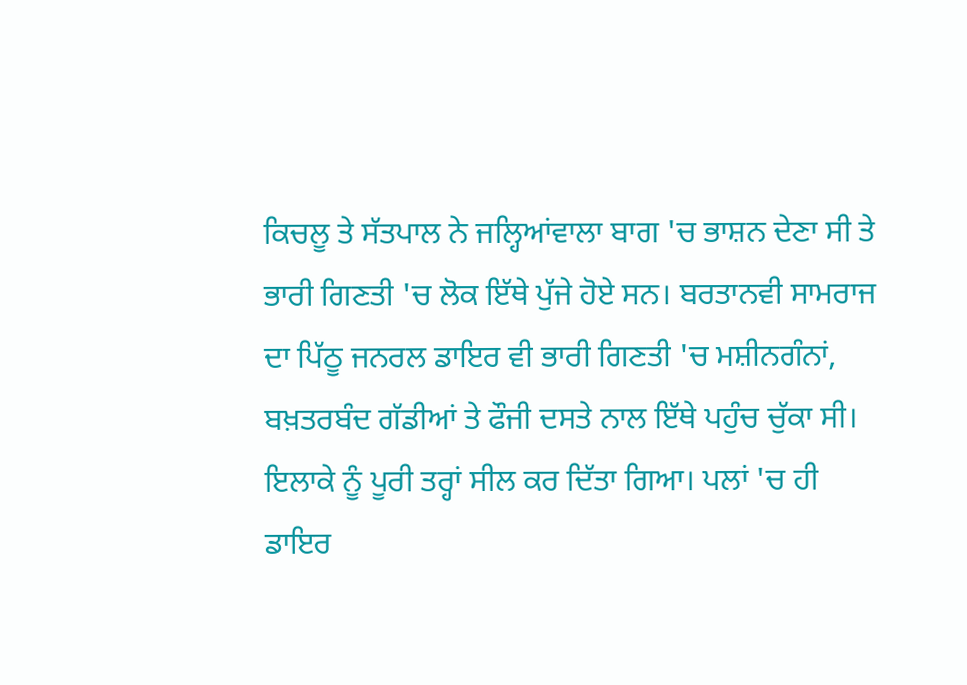ਕਿਚਲੂ ਤੇ ਸੱਤਪਾਲ ਨੇ ਜਲ੍ਹਿਆਂਵਾਲਾ ਬਾਗ 'ਚ ਭਾਸ਼ਨ ਦੇਣਾ ਸੀ ਤੇ ਭਾਰੀ ਗਿਣਤੀ 'ਚ ਲੋਕ ਇੱਥੇ ਪੁੱਜੇ ਹੋਏ ਸਨ। ਬਰਤਾਨਵੀ ਸਾਮਰਾਜ ਦਾ ਪਿੱਠੂ ਜਨਰਲ ਡਾਇਰ ਵੀ ਭਾਰੀ ਗਿਣਤੀ 'ਚ ਮਸ਼ੀਨਗੰਨਾਂ, ਬਖ਼ਤਰਬੰਦ ਗੱਡੀਆਂ ਤੇ ਫੌਜੀ ਦਸਤੇ ਨਾਲ ਇੱਥੇ ਪਹੁੰਚ ਚੁੱਕਾ ਸੀ। ਇਲਾਕੇ ਨੂੰ ਪੂਰੀ ਤਰ੍ਹਾਂ ਸੀਲ ਕਰ ਦਿੱਤਾ ਗਿਆ। ਪਲਾਂ 'ਚ ਹੀ ਡਾਇਰ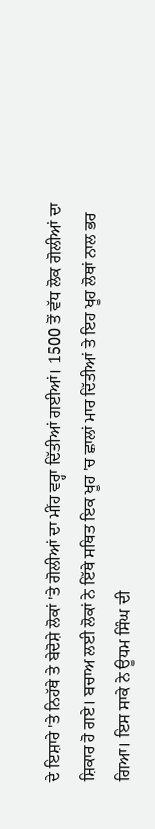ਦੇ ਇਸ਼ਾਰੇ 'ਤੇ ਨਿਹੱਥੇ ਤੇ ਬੇਦੋਸ਼ੇ ਲੋਕਾਂ 'ਤੇ ਗੋਲੀਆਂ ਦਾ ਮੀਂਹ ਵਰ੍ਹਾ ਦਿੱਤੀਆਂ ਗਈਆਂ। 1500 ਤੋਂ ਵੱਧ ਲੋਕ ਗੋਲੀਆਂ ਦਾ ਸ਼ਿਕਾਰ ਹੋ ਗਏ। ਬਚਾਅ ਲਈ ਲੋਕਾਂ ਨੇ ਇੱਥੇ ਸਥਿਤ ਇਕ ਖੂਹ 'ਚ ਛਾਲਾਂ ਮਾਰ ਦਿੱਤੀਆਂ ਤੇ ਇਹ ਖੂਹ ਲੋਥਾਂ ਨਾਲ ਭਰ ਗਿਆ। ਇਸ ਸਾਕੇ ਨੇ ਊਧਮ ਸਿੰਘ ਦੀ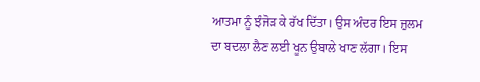ਆਤਮਾ ਨੂੰ ਝੰਜੋੜ ਕੇ ਰੱਖ ਦਿੱਤਾ। ਉਸ ਅੰਦਰ ਇਸ ਜ਼ੁਲਮ ਦਾ ਬਦਲਾ ਲੈਣ ਲਈ ਖੂਨ ਉਬਾਲੇ ਖਾਣ ਲੱਗਾ। ਇਸ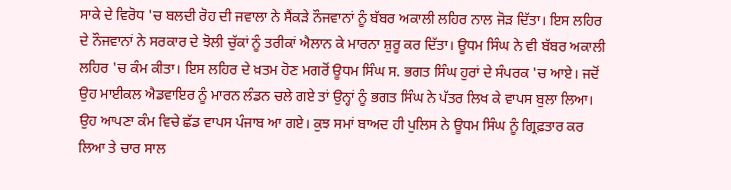ਸਾਕੇ ਦੇ ਵਿਰੋਧ 'ਚ ਬਲਦੀ ਰੋਹ ਦੀ ਜਵਾਲਾ ਨੇ ਸੈਂਕੜੇ ਨੌਜਵਾਨਾਂ ਨੂੰ ਬੱਬਰ ਅਕਾਲੀ ਲਹਿਰ ਨਾਲ ਜੋੜ ਦਿੱਤਾ। ਇਸ ਲਹਿਰ ਦੇ ਨੌਜਵਾਨਾਂ ਨੇ ਸਰਕਾਰ ਦੇ ਝੋਲੀ ਚੁੱਕਾਂ ਨੂੰ ਤਰੀਕਾਂ ਐਲਾਨ ਕੇ ਮਾਰਨਾ ਸ਼ੁਰੂ ਕਰ ਦਿੱਤਾ। ਊਧਮ ਸਿੰਘ ਨੇ ਵੀ ਬੱਬਰ ਅਕਾਲੀ ਲਹਿਰ 'ਚ ਕੰਮ ਕੀਤਾ। ਇਸ ਲਹਿਰ ਦੇ ਖ਼ਤਮ ਹੋਣ ਮਗਰੋਂ ਊਧਮ ਸਿੰਘ ਸ. ਭਗਤ ਸਿੰਘ ਹੁਰਾਂ ਦੇ ਸੰਪਰਕ 'ਚ ਆਏ। ਜਦੋਂ ਉਹ ਮਾਈਕਲ ਐਡਵਾਇਰ ਨੂੰ ਮਾਰਨ ਲੰਡਨ ਚਲੇ ਗਏ ਤਾਂ ਉਨ੍ਹਾਂ ਨੂੰ ਭਗਤ ਸਿੰਘ ਨੇ ਪੱਤਰ ਲਿਖ ਕੇ ਵਾਪਸ ਬੁਲਾ ਲਿਆ। ਉਹ ਆਪਣਾ ਕੰਮ ਵਿਚੇ ਛੱਡ ਵਾਪਸ ਪੰਜਾਬ ਆ ਗਏ। ਕੁਝ ਸਮਾਂ ਬਾਅਦ ਹੀ ਪੁਲਿਸ ਨੇ ਊਧਮ ਸਿੰਘ ਨੂੰ ਗ੍ਰਿਫ਼ਤਾਰ ਕਰ ਲਿਆ ਤੇ ਚਾਰ ਸਾਲ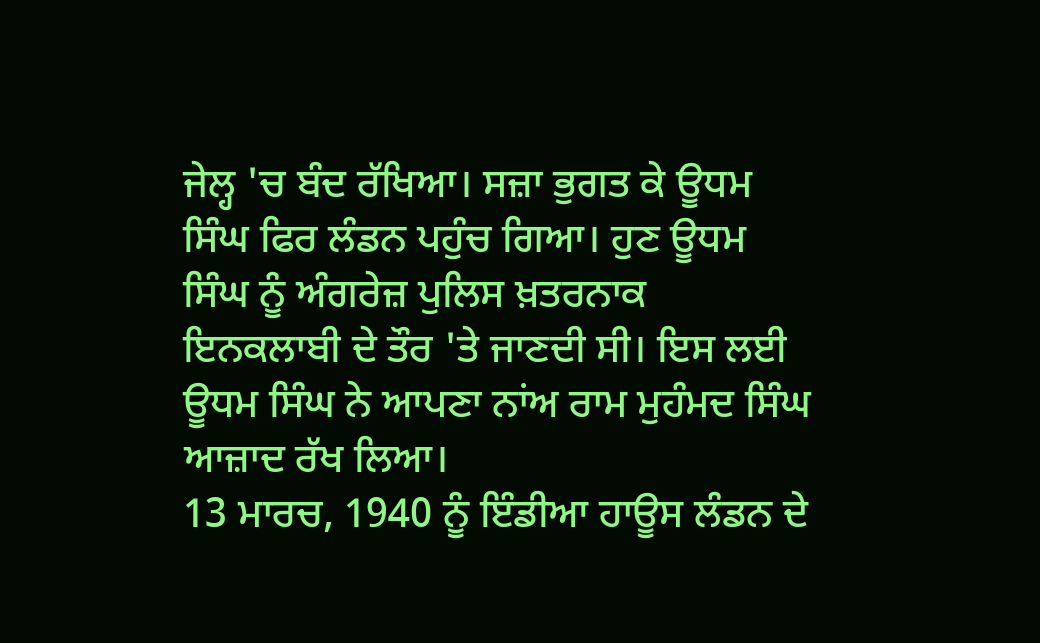ਜੇਲ੍ਹ 'ਚ ਬੰਦ ਰੱਖਿਆ। ਸਜ਼ਾ ਭੁਗਤ ਕੇ ਊਧਮ ਸਿੰਘ ਫਿਰ ਲੰਡਨ ਪਹੁੰਚ ਗਿਆ। ਹੁਣ ਊਧਮ ਸਿੰਘ ਨੂੰ ਅੰਗਰੇਜ਼ ਪੁਲਿਸ ਖ਼ਤਰਨਾਕ ਇਨਕਲਾਬੀ ਦੇ ਤੌਰ 'ਤੇ ਜਾਣਦੀ ਸੀ। ਇਸ ਲਈ ਊਧਮ ਸਿੰਘ ਨੇ ਆਪਣਾ ਨਾਂਅ ਰਾਮ ਮੁਹੰਮਦ ਸਿੰਘ ਆਜ਼ਾਦ ਰੱਖ ਲਿਆ।
13 ਮਾਰਚ, 1940 ਨੂੰ ਇੰਡੀਆ ਹਾਊਸ ਲੰਡਨ ਦੇ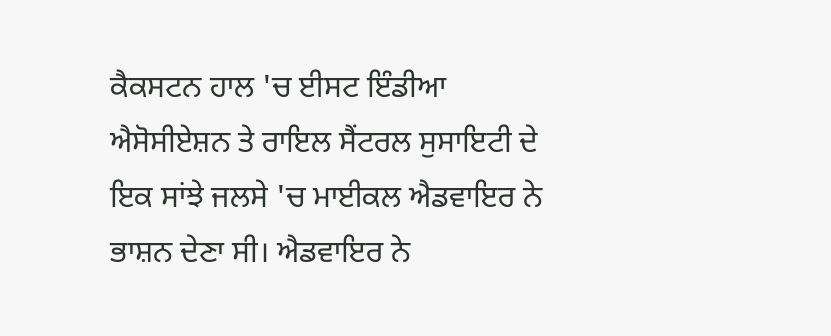ਕੈਕਸਟਨ ਹਾਲ 'ਚ ਈਸਟ ਇੰਡੀਆ ਐਸੋਸੀਏਸ਼ਨ ਤੇ ਰਾਇਲ ਸੈਂਟਰਲ ਸੁਸਾਇਟੀ ਦੇ ਇਕ ਸਾਂਝੇ ਜਲਸੇ 'ਚ ਮਾਈਕਲ ਐਡਵਾਇਰ ਨੇ ਭਾਸ਼ਨ ਦੇਣਾ ਸੀ। ਐਡਵਾਇਰ ਨੇ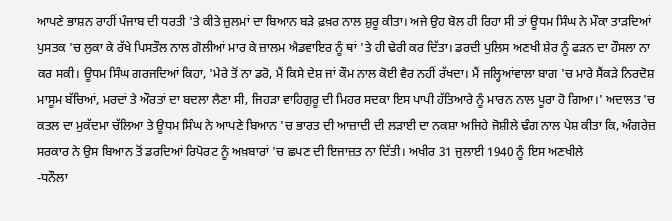ਆਪਣੇ ਭਾਸ਼ਨ ਰਾਹੀਂ ਪੰਜਾਬ ਦੀ ਧਰਤੀ 'ਤੇ ਕੀਤੇ ਜ਼ੁਲਮਾਂ ਦਾ ਬਿਆਨ ਬੜੇ ਫ਼ਖ਼ਰ ਨਾਲ ਸ਼ੁਰੂ ਕੀਤਾ। ਅਜੇ ਉਹ ਬੋਲ ਹੀ ਰਿਹਾ ਸੀ ਤਾਂ ਊਧਮ ਸਿੰਘ ਨੇ ਮੌਕਾ ਤਾੜਦਿਆਂ ਪੁਸਤਕ 'ਚ ਲੁਕਾ ਕੇ ਰੱਖੇ ਪਿਸਤੌਲ ਨਾਲ ਗੋਲੀਆਂ ਮਾਰ ਕੇ ਜ਼ਾਲਮ ਐਡਵਾਇਰ ਨੂੰ ਥਾਂ 'ਤੇ ਹੀ ਢੇਰੀ ਕਰ ਦਿੱਤਾ। ਡਰਦੀ ਪੁਲਿਸ ਅਣਖੀ ਸ਼ੇਰ ਨੂੰ ਫੜਨ ਦਾ ਹੌਸਲਾ ਨਾ ਕਰ ਸਕੀ। ਊਧਮ ਸਿੰਘ ਗਰਜਦਿਆਂ ਕਿਹਾ, 'ਮੇਰੇ ਤੋਂ ਨਾ ਡਰੋ, ਮੈਂ ਕਿਸੇ ਦੇਸ਼ ਜਾਂ ਕੌਮ ਨਾਲ ਕੋਈ ਵੈਰ ਨਹੀਂ ਰੱਖਦਾ। ਮੈਂ ਜਲ੍ਹਿਆਂਵਾਲਾ ਬਾਗ 'ਚ ਮਾਰੇ ਸੈਂਕੜੇ ਨਿਰਦੋਸ਼ ਮਾਸੂਮ ਬੱਚਿਆਂ, ਮਰਦਾਂ ਤੇ ਔਰਤਾਂ ਦਾ ਬਦਲਾ ਲੈਣਾ ਸੀ, ਜਿਹੜਾ ਵਾਹਿਗੁਰੂ ਦੀ ਮਿਹਰ ਸਦਕਾ ਇਸ ਪਾਪੀ ਹੱਤਿਆਰੇ ਨੂੰ ਮਾਰਨ ਨਾਲ ਪੂਰਾ ਹੋ ਗਿਆ।' ਅਦਾਲਤ 'ਚ ਕਤਲ ਦਾ ਮੁਕੱਦਮਾ ਚੱਲਿਆ ਤੇ ਊਧਮ ਸਿੰਘ ਨੇ ਆਪਣੇ ਬਿਆਨ 'ਚ ਭਾਰਤ ਦੀ ਆਜ਼ਾਦੀ ਦੀ ਲੜਾਈ ਦਾ ਨਕਸ਼ਾ ਅਜਿਹੇ ਜੋਸ਼ੀਲੇ ਢੰਗ ਨਾਲ ਪੇਸ਼ ਕੀਤਾ ਕਿ, ਅੰਗਰੇਜ਼ ਸਰਕਾਰ ਨੇ ਉਸ ਬਿਆਨ ਤੋਂ ਡਰਦਿਆਂ ਰਿਪੋਰਟ ਨੂੰ ਅਖ਼ਬਾਰਾਂ 'ਚ ਛਪਣ ਦੀ ਇਜਾਜ਼ਤ ਨਾ ਦਿੱਤੀ। ਅਖੀਰ 31 ਜੁਲਾਈ 1940 ਨੂੰ ਇਸ ਅਣਖੀਲੇ
-ਧਨੌਲਾ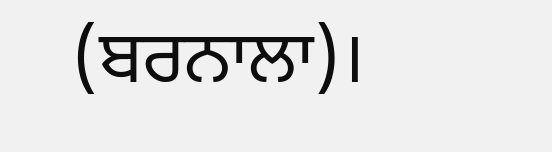(ਬਰਨਾਲਾ)।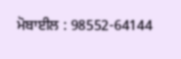ਮੋਬਾਈਲ : 98552-64144